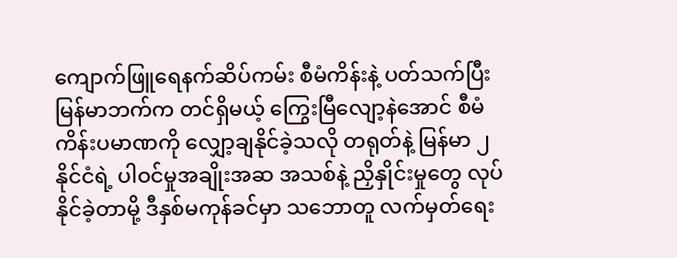ကျောက်ဖြူရေနက်ဆိပ်ကမ်း စီမံကိန်းနဲ့ ပတ်သက်ပြီး မြန်မာဘက်က တင်ရှိမယ့် ကြွေးမြီလျော့နဲအောင် စီမံကိန်းပမာဏကို လျှော့ချနိုင်ခဲ့သလို တရုတ်နဲ့ မြန်မာ ၂ နိုင်ငံရဲ့ ပါဝင်မှုအချိုးအဆ အသစ်နဲ့ ညှိနှိုင်းမှုတွေ လုပ်နိုင်ခဲ့တာမို့ ဒီနှစ်မကုန်ခင်မှာ သဘောတူ လက်မှတ်ရေး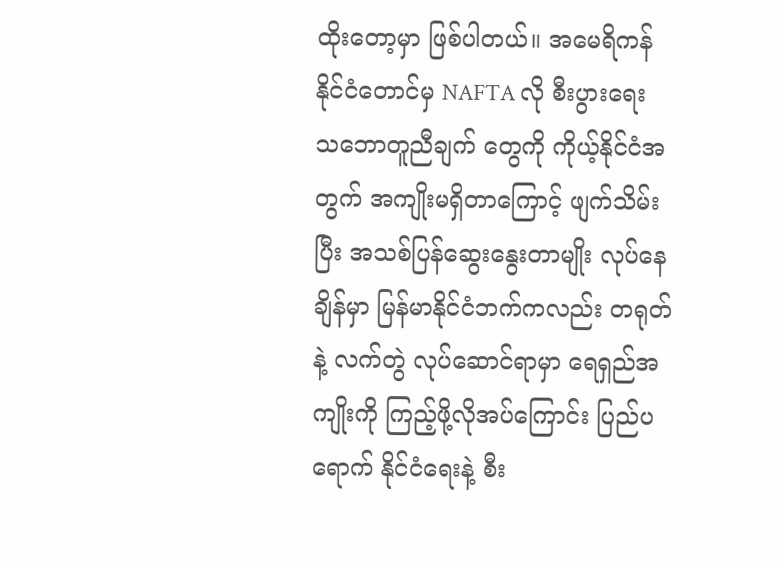ထိုးတော့မှာ ဖြစ်ပါတယ်။ အမေရိကန်နိုင်ငံတောင်မှ NAFTA လို စီးပွားရေး သဘောတူညီချက် တွေကို ကိုယ့်နိုင်ငံအတွက် အကျိုးမရှိတာကြောင့် ဖျက်သိမ်းပြီး အသစ်ပြန်ဆွေးနွေးတာမျိုး လုပ်နေချိန်မှာ မြန်မာနိုင်ငံဘက်ကလည်း တရုတ်နဲ့ လက်တွဲ လုပ်ဆောင်ရာမှာ ရေရှည်အကျိုးကို ကြည့်ဖို့လိုအပ်ကြောင်း ပြည်ပရောက် နိုင်ငံရေးနဲ့ စီး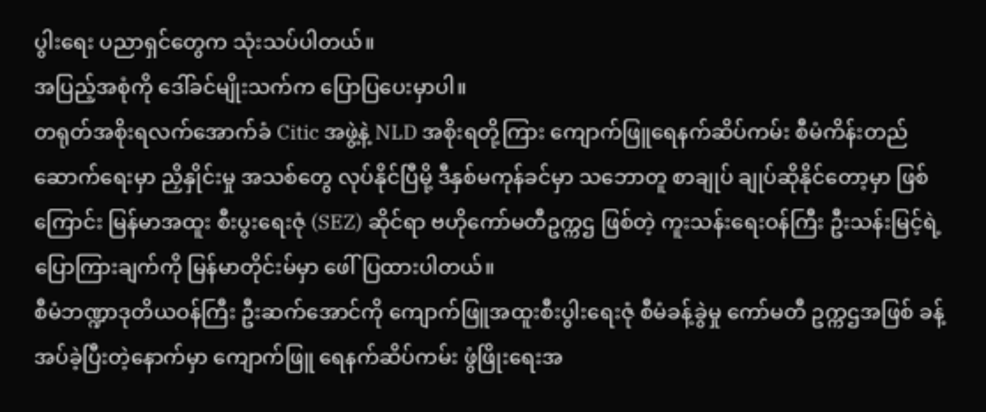ပွါးရေး ပညာရှင်တွေက သုံးသပ်ပါတယ်။
အပြည့်အစုံကို ဒေါ်ခင်မျိုးသက်က ပြောပြပေးမှာပါ။
တရုတ်အစိုးရလက်အောက်ခံ Citic အဖွဲ့နဲ့ NLD အစိုးရတို့ကြား ကျောက်ဖြူရေနက်ဆိပ်ကမ်း စီမံကိန်းတည်ဆောက်ရေးမှာ ညှိနှိုင်းမှု အသစ်တွေ လုပ်နိုင်ပြီမို့ ဒီနှစ်မကုန်ခင်မှာ သဘောတူ စာချုပ် ချုပ်ဆိုနိုင်တော့မှာ ဖြစ်ကြောင်း မြန်မာအထူး စီးပွးရေးဇုံ (SEZ) ဆိုင်ရာ ဗဟိုကော်မတီဥက္ကဌ ဖြစ်တဲ့ ကူးသန်းရေးဝန်ကြီး ဦးသန်းမြင့်ရဲ့ ပြောကြားချက်ကို မြန်မာတိုင်းမ်မှာ ဖေါ်ပြထားပါတယ်။
စီမံဘဏ္ဍာဒုတိယဝန်ကြီး ဦးဆက်အောင်ကို ကျောက်ဖြူအထူးစီးပွါးရေးဇုံ စီမံခန့်ခွဲမှု ကော်မတီ ဥက္ကဌအဖြစ် ခန့်အပ်ခဲ့ပြီးတဲ့နောက်မှာ ကျောက်ဖြူ ရေနက်ဆိပ်ကမ်း ဖွံဖြိုးရေးအ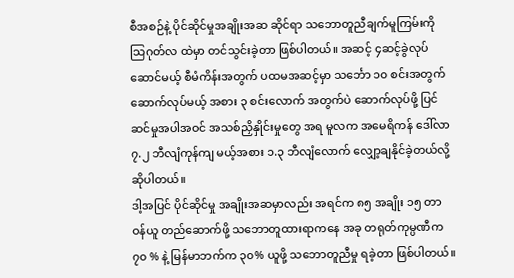စီအစဉ်နဲ့ ပိုင်ဆိုင်မှုအချိုးအဆ ဆိုင်ရာ သဘောတူညီချက်မူကြမ်းကို သြဂုတ်လ ထဲမှာ တင်သွင်းခဲ့တာ ဖြစ်ပါတယ်။ အဆင့် ၄ဆင့်ခွဲလုပ်ဆောင်မယ့် စီမံကိန်းအတွက် ပထမအဆင့်မှာ သင်္ဘော ၁၀ စင်းအတွက် ဆောက်လုပ်မယ့် အစား ၃ စင်းလောက် အတွက်ပဲ ဆောက်လုပ်ဖို့ ပြင်ဆင်မှုအပါအဝင် အသစ်ညှိနှိုင်းမှုတွေ အရ မူလက အမေရိကန် ဒေါ်လာ ၇.၂ ဘီလျံကုန်ကျ မယ့်အစား ၁.၃ ဘီလျံလောက် လျှော့ချနိုင်ခဲ့တယ်လို့ ဆိုပါတယ်။
ဒါ့အပြင် ပိုင်ဆိုင်မှု အချိုးအဆမှာလည်း အရင်က ၈၅ အချိုး ၁၅ တာဝန်ယူ တည်ဆောက်ဖို့ သဘောတူထားရာကနေ အခု တရုတ်ကုမ္ပဏီက ၇၀ % နဲ့ မြန်မာဘက်က ၃၀% ယူဖို့ သဘောတူညီမှု ရခဲ့တာ ဖြစ်ပါတယ်။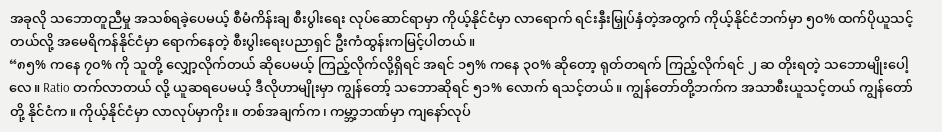အခုလို သဘောတူညီမှု အသစ်ရခဲ့ပေမယ့် စီမံကိန်းချ စီးပွါးရေး လုပ်ဆောင်ရာမှာ ကိုယ့်နိုင်ငံမှာ လာရောက် ရင်းနှီးမြှုပ်နှံတဲ့အတွက် ကိုယ့်နိုင်ငံဘက်မှာ ၅၀% ထက်ပိုယူသင့်တယ်လို့ အမေရိကန်နိုင်ငံမှာ ရောက်နေတဲ့ စီးပွါးရေးပညာရှင် ဦးကံထွန်းကမြင့်ပါတယ်။
“၈၅% ကနေ ၇၀% ကို သူတို့ လျှော့လိုက်တယ် ဆိုပေမယ့် ကြည့်လိုက်လို့ရှိရင် အရင် ၁၅% ကနေ ၃၀% ဆိုတော့ ရုတ်တရက် ကြည့်လိုက်ရင် ၂ ဆ တိုးရတဲ့ သဘောမျိုးပေါ့လေ။ Ratio တက်လာတယ် လို့ ယူဆရပေမယ့် ဒီလိုဟာမျိုးမှာ ကျွန်တော့် သဘောဆိုရင် ၅၁% လောက် ရသင့်တယ်။ ကျွန်တော်တို့ဘက်က အသာစီးယူသင့်တယ် ကျွန်တော်တို့ နိုင်ငံက။ ကိုယ့်နိုင်ငံမှာ လာလုပ်မှာကိုး။ တစ်အချက်က၊ ကမ္ဘာ့ဘဏ်မှာ ကျနော်လုပ်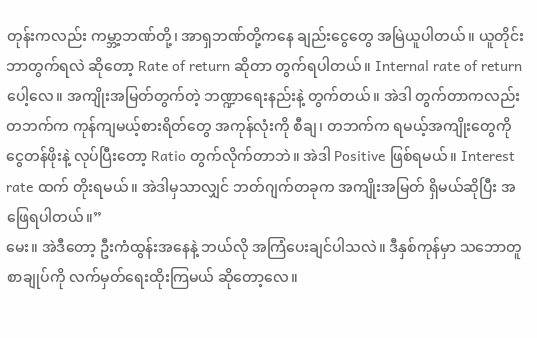တုန်းကလည်း ကမ္ဘာ့ဘဏ်တို့၊ အာရှဘဏ်တို့ကနေ ချည်းငွေတွေ အမြဲယူပါတယ်။ ယူတိုင်း ဘာတွက်ရလဲ ဆိုတော့ Rate of return ဆိုတာ တွက်ရပါတယ်။ Internal rate of return ပေါ့လေ။ အကျိုးအမြတ်တွက်တဲ့ ဘဏ္ဍာရေးနည်းနဲ့ တွက်တယ်။ အဲဒါ တွက်တာကလည်း တဘက်က ကုန်ကျမယ့်စားရိတ်တွေ အကုန်လုံးကို စီချ၊ တဘက်က ရမယ့်အကျိုးတွေကို ငွေတန်ဖိုးနဲ့ လုပ်ပြီးတော့ Ratio တွက်လိုက်တာဘဲ။ အဲဒါ Positive ဖြစ်ရမယ်။ Interest rate ထက် တိုးရမယ်။ အဲဒါမှသာလျှင် ဘတ်ဂျက်တခုက အကျိုးအမြတ် ရှိမယ်ဆိုပြီး အဖြေရပါတယ်။”
မေး။ အဲဒီတော့ ဦးကံထွန်းအနေနဲ့ ဘယ်လို အကြံပေးချင်ပါသလဲ။ ဒီနှစ်ကုန်မှာ သဘောတူစာချုပ်ကို လက်မှတ်ရေးထိုးကြမယ် ဆိုတော့လေ။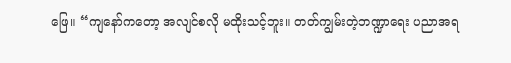ဖြေ။ “ကျနော်ကတော့ အလျင်စလို မထိုးသင့်ဘူး။ တတ်ကျွမ်းတဲ့ဘဏ္ဍာရေး ပညာအရ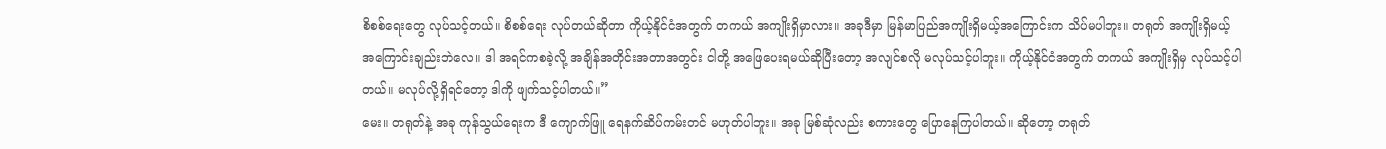စိစစ်ရေးတွေ လုပ်သင့်တယ်။ စိစစ်ရေး လုပ်တယ်ဆိုတာ ကိုယ့်နိုင်ငံအတွက် တကယ် အကျိုးရှိမှာလား။ အခုဒီမှာ မြန်မာပြည်အကျိုးရှိမယ့်အကြောင်းက သိပ်မပါဘူး။ တရုတ် အကျိုးရှိမယ့် အကြောင်းချည်းဘဲလေ။ ဒါ အရင်ကစခဲ့လို့ အချိန်အတိုင်းအတာအတွင်း ငါတို့ အဖြေပေးရမယ်ဆိုပြီးတော့ အလျင်စလို မလုပ်သင့်ပါဘူး။ ကိုယ့်နိုင်ငံအတွက် တကယ် အကျိုးရှိမှ လုပ်သင့်ပါတယ်။ မလုပ်လို့ရှိရင်တော့ ဒါကို ဖျက်သင့်ပါတယ်။”
မေး။ တရုတ်နဲ့ အခု ကုန်သွယ်ရေးက ဒီ ကျောက်ဖြူ ရေနက်ဆိပ်ကမ်းတင် မဟုတ်ပါဘူး။ အခု မြစ်ဆုံလည်း စကားတွေ ပြောနေကြပါတယ်။ ဆိုတော့ တရုတ်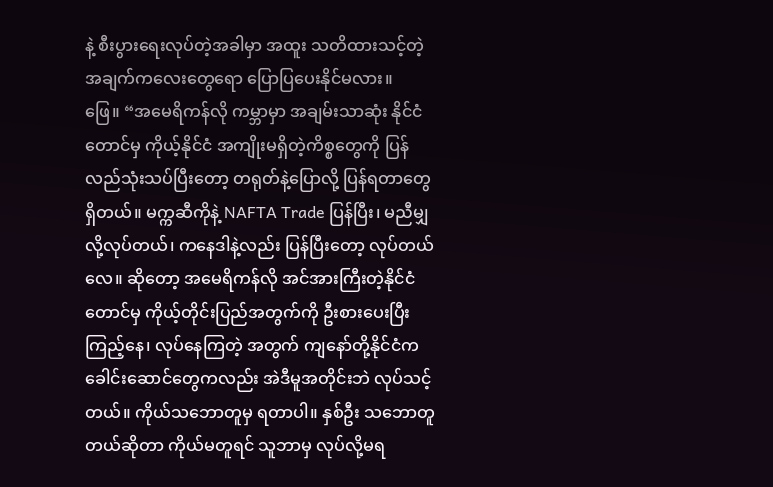နဲ့ စီးပွားရေးလုပ်တဲ့အခါမှာ အထူး သတိထားသင့်တဲ့ အချက်ကလေးတွေရော ပြောပြပေးနိုင်မလား။
ဖြေ။ “အမေရိကန်လို ကမ္ဘာမှာ အချမ်းသာဆုံး နိုင်ငံတောင်မှ ကိုယ့်နိုင်ငံ အကျိုးမရှိတဲ့ကိစ္စတွေကို ပြန်လည်သုံးသပ်ပြီးတော့ တရုတ်နဲ့ပြောလို့ ပြန်ရတာတွေ ရှိတယ်။ မက္ကဆီကိုနဲ့ NAFTA Trade ပြန်ပြီး၊ မညီမျှလို့လုပ်တယ်၊ ကနေဒါနဲ့လည်း ပြန်ပြီးတော့ လုပ်တယ်လေ။ ဆိုတော့ အမေရိကန်လို အင်အားကြီးတဲ့နိုင်ငံတောင်မှ ကိုယ့်တိုင်းပြည်အတွက်ကို ဦးစားပေးပြီး ကြည့်နေ၊ လုပ်နေကြတဲ့ အတွက် ကျနော်တို့နိုင်ငံက ခေါင်းဆောင်တွေကလည်း အဲဒီမူအတိုင်းဘဲ လုပ်သင့်တယ်။ ကိုယ်သဘောတူမှ ရတာပါ။ နှစ်ဦး သဘောတူတယ်ဆိုတာ ကိုယ်မတူရင် သူဘာမှ လုပ်လို့မရ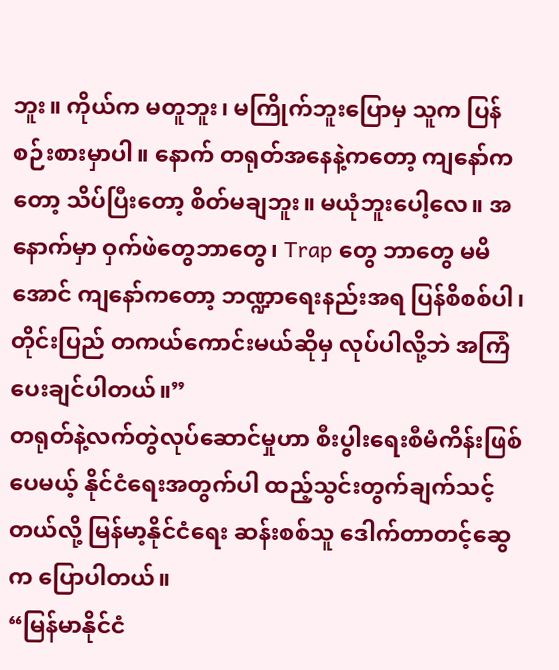ဘူး။ ကိုယ်က မတူဘူး၊ မကြိုက်ဘူးပြောမှ သူက ပြန်စဉ်းစားမှာပါ။ နောက် တရုတ်အနေနဲ့ကတော့ ကျနော်ကတော့ သိပ်ပြီးတော့ စိတ်မချဘူး။ မယုံဘူးပေါ့လေ။ အနောက်မှာ ဝှက်ဖဲတွေဘာတွေ၊ Trap တွေ ဘာတွေ မမိအောင် ကျနော်ကတော့ ဘဏ္ဍာရေးနည်းအရ ပြန်စိစစ်ပါ၊ တိုင်းပြည် တကယ်ကောင်းမယ်ဆိုမှ လုပ်ပါလို့ဘဲ အကြံပေးချင်ပါတယ်။”
တရုတ်နဲ့လက်တွဲလုပ်ဆောင်မှုဟာ စီးပွါးရေးစီမံကိန်းဖြစ်ပေမယ့် နိုင်ငံရေးအတွက်ပါ ထည့်သွင်းတွက်ချက်သင့်တယ်လို့ မြန်မာ့နိုင်ငံရေး ဆန်းစစ်သူ ဒေါက်တာတင့်ဆွေက ပြောပါတယ်။
“မြန်မာနိုင်ငံ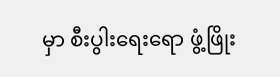မှာ စီးပွါးရေးရော ဖွံ့ဖြိုး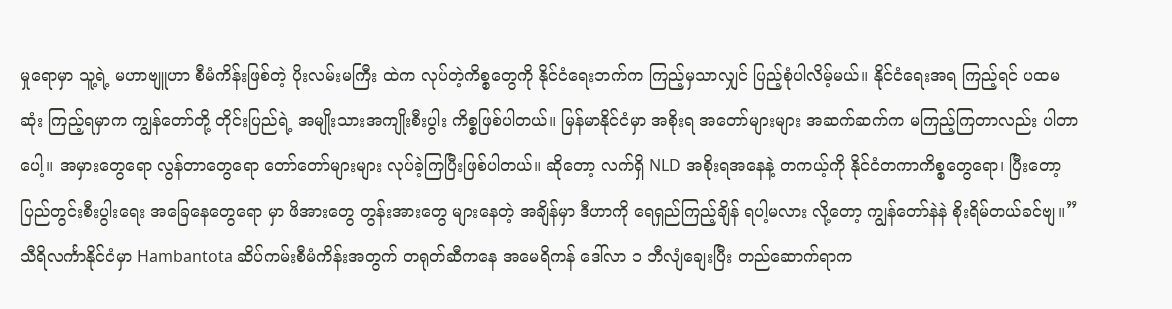မှုရောမှာ သူ့ရဲ့ မဟာဗျူဟာ စီမံကိန်းဖြစ်တဲ့ ပိုးလမ်းမကြီး ထဲက လုပ်တဲ့ကိစ္စတွေကို နိုင်ငံရေးဘက်က ကြည့်မှသာလျှင် ပြည့်စုံပါလိမ့်မယ်။ နိုင်ငံရေးအရ ကြည့်ရင် ပထမဆုံး ကြည့်ရမှာက ကျွန်တော်တို့ တိုင်းပြည်ရဲ့ အမျိုးသားအကျိုးစီးပွါး ကိစ္စဖြစ်ပါတယ်။ မြန်မာနိုင်ငံမှာ အစိုးရ အတော်များများ အဆက်ဆက်က မကြည့်ကြတာလည်း ပါတာပေါ့။ အမှားတွေရော လွန်တာတွေရော တော်တော်များများ လုပ်ခဲ့ကြပြီးဖြစ်ပါတယ်။ ဆိုတော့ လက်ရှိ NLD အစိုးရအနေနဲ့ တကယ့်ကို နိုင်ငံတကာကိစ္စတွေရော၊ ပြီးတော့ ပြည်တွင်းစီးပွါးရေး အခြေနေတွေရော မှာ ဖိအားတွေ တွန်းအားတွေ များနေတဲ့ အချိန်မှာ ဒီဟာကို ရေရှည်ကြည့်ချိန် ရပါ့မလား လို့တော့ ကျွန်တော်နဲနဲ စိုးရိမ်တယ်ခင်ဗျ။”
သီရိလင်္ကာနိုင်ငံမှာ Hambantota ဆိပ်ကမ်းစီမံကိန်းအတွက် တရုတ်ဆီကနေ အမေရိကန် ဒေါ်လာ ၁ ဘီလျံချေးပြီး တည်ဆောက်ရာက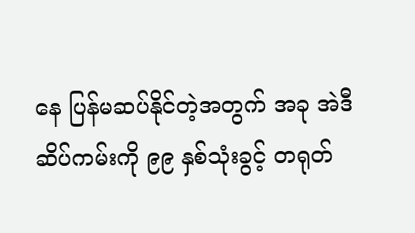နေ ပြန်မဆပ်နိုင်တဲ့အတွက် အခု အဲဒီဆိပ်ကမ်းကို ၉၉ နှစ်သုံးခွင့် တရုတ်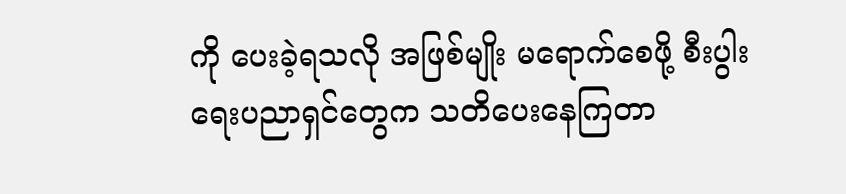ကို ပေးခဲ့ရသလို အဖြစ်မျိုး မရောက်စေဖို့ စီးပွါးရေးပညာရှင်တွေက သတိပေးနေကြတာ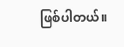ဖြစ်ပါတယ်။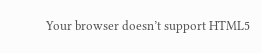Your browser doesn’t support HTML5